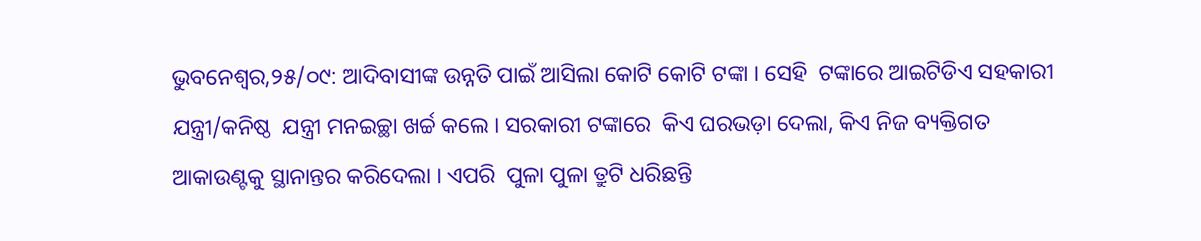ଭୁବନେଶ୍ୱର,୨୫/୦୯: ଆଦିବାସୀଙ୍କ ଉନ୍ନତି ପାଇଁ ଆସିଲା କୋଟି କୋଟି ଟଙ୍କା । ସେହି  ଟଙ୍କାରେ ଆଇଟିଡିଏ ସହକାରୀ ଯନ୍ତ୍ରୀ/କନିଷ୍ଠ  ଯନ୍ତ୍ରୀ ମନଇଚ୍ଛା ଖର୍ଚ୍ଚ କଲେ । ସରକାରୀ ଟଙ୍କାରେ  କିଏ ଘରଭଡ଼ା ଦେଲା, କିଏ ନିଜ ବ୍ୟକ୍ତିଗତ  ଆକାଉଣ୍ଟକୁ ସ୍ଥାନାନ୍ତର କରିଦେଲା । ଏପରି  ପୁଳା ପୁଳା ତ୍ରୁଟି ଧରିଛନ୍ତି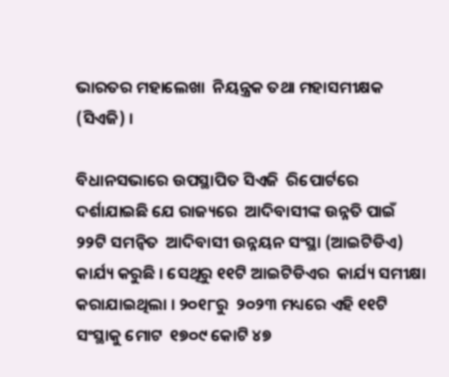ଭାରତର ମହାଲେଖା  ନିୟନ୍ତ୍ରକ ତଥା ମହାସମୀକ୍ଷକ (ସିଏଜି) ।

ବିଧାନସଭାରେ ଉପସ୍ଥାପିତ ସିଏଜି  ରିପୋର୍ଟରେ ଦର୍ଶାଯାଇଛି ଯେ ରାଜ୍ୟରେ  ଆଦିବାସୀଙ୍କ ଉନ୍ନତି ପାଇଁ ୨୨ଟି ସମନ୍ୱିତ  ଆଦିବାସୀ ଉନ୍ନୟନ ସଂସ୍ଥା (ଆଇଟିଡିଏ)  କାର୍ଯ୍ୟ କରୁଛି । ସେଥିରୁ ୧୧ଟି ଆଇଟିଡିଏର  କାର୍ଯ୍ୟ ସମୀକ୍ଷା କରାଯାଇଥିଲା । ୨୦୧୮ରୁ  ୨୦୨୩ ମଧ୍ୟରେ ଏହି ୧୧ଟି ସଂସ୍ଥାକୁ ମୋଟ  ୧୭୦୯ କୋଟି ୪୭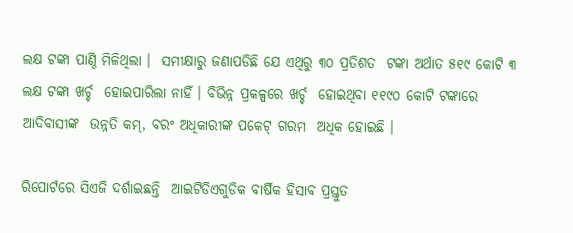ଲକ୍ଷ ଟଙ୍କା ପାଣ୍ଠି ମିଳିଥିଲା ।  ସମୀକ୍ଷାରୁ ଜଣାପଡିଛି ଯେ ଏଥିରୁ ୩୦ ପ୍ରତିଶତ  ଟଙ୍କା ଅର୍ଥାତ ୫୧୯ କୋଟି ୩ ଲକ୍ଷ ଟଙ୍କା ଖର୍ଚ୍ଚ  ହୋଇପାରିଲା ନାହିଁ । ବିଭିନ୍ନ ପ୍ରକଳ୍ପରେ ଖର୍ଚ୍ଚ  ହୋଇଥିବା ୧୧୯୦ କୋଟି ଟଙ୍କାରେ ଆଦିବାସୀଙ୍କ  ଉନ୍ନତି କମ୍‌, ବରଂ ଅଧିକାରୀଙ୍କ ପକେଟ୍‌ ଗରମ  ଅଧିକ ହୋଇଛି ।

ରିପୋର୍ଟରେ ସିଏଜି ଦର୍ଶାଇଛନ୍ତି  ଆଇଟିଡିଏଗୁଡିକ ବାର୍ଷିକ ହିସାବ ପ୍ରସ୍ତୁତ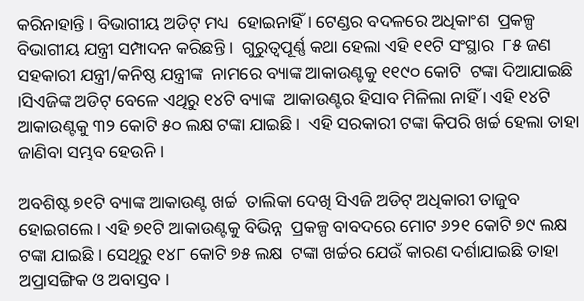କରିନାହାନ୍ତି । ବିଭାଗୀୟ ଅଡିଟ୍‌ ମଧ୍ୟ  ହୋଇନାହିଁ । ଟେଣ୍ଡର ବଦଳରେ ଅଧିକାଂଶ  ପ୍ରକଳ୍ପ ବିଭାଗୀୟ ଯନ୍ତ୍ରୀ ସମ୍ପାଦନ କରିଛନ୍ତି ।  ଗୁରୁତ୍ୱପୂର୍ଣ୍ଣ କଥା ହେଲା ଏହି ୧୧ଟି ସଂସ୍ଥାର  ୮୫ ଜଣ ସହକାରୀ ଯନ୍ତ୍ରୀ/କନିଷ୍ଠ ଯନ୍ତ୍ରୀଙ୍କ  ନାମରେ ବ୍ୟାଙ୍କ ଆକାଉଣ୍ଟକୁ ୧୧୯୦ କୋଟି  ଟଙ୍କା ଦିଆଯାଇଛି ।ସିଏଜିଙ୍କ ଅଡିଟ୍‌ ବେଳେ ଏଥିରୁ ୧୪ଟି ବ୍ୟାଙ୍କ  ଆକାଉଣ୍ଟର ହିସାବ ମିଳିଲା ନାହିଁ । ଏହି ୧୪ଟି  ଆକାଉଣ୍ଟକୁ ୩୨ କୋଟି ୫୦ ଲକ୍ଷ ଟଙ୍କା ଯାଇଛି।  ଏହି ସରକାରୀ ଟଙ୍କା କିପରି ଖର୍ଚ୍ଚ ହେଲା ତାହା  ଜାଣିବା ସମ୍ଭବ ହେଉନି ।

ଅବଶିଷ୍ଟ ୭୧ଟି ବ୍ୟାଙ୍କ ଆକାଉଣ୍ଟ ଖର୍ଚ୍ଚ  ତାଲିକା ଦେଖି ସିଏଜି ଅଡିଟ୍‌ ଅଧିକାରୀ ତାଜୁବ  ହୋଇଗଲେ । ଏହି ୭୧ଟି ଆକାଉଣ୍ଟକୁ ବିଭିନ୍ନ  ପ୍ରକଳ୍ପ ବାବଦରେ ମୋଟ ୬୨୧ କୋଟି ୭୯ ଲକ୍ଷ  ଟଙ୍କା ଯାଇଛି । ସେଥିରୁ ୧୪୮ କୋଟି ୭୫ ଲକ୍ଷ  ଟଙ୍କା ଖର୍ଚ୍ଚର ଯେଉଁ କାରଣ ଦର୍ଶାଯାଇଛି ତାହା  ଅପ୍ରାସଙ୍ଗିକ ଓ ଅବାସ୍ତବ ।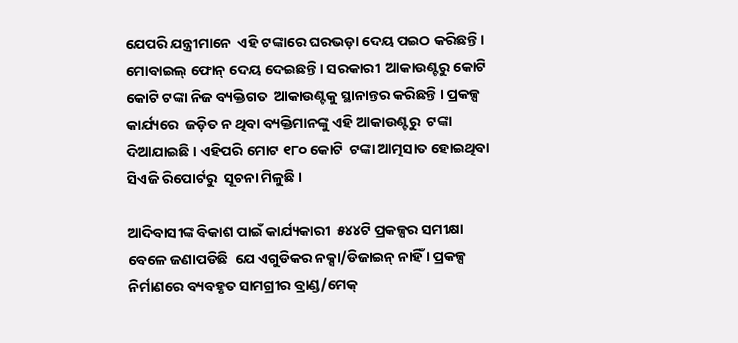ଯେପରି ଯନ୍ତ୍ରୀମାନେ  ଏହି ଟଙ୍କାରେ ଘରଭଡ଼ା ଦେୟ ପଇଠ କରିଛନ୍ତି ।  ମୋବାଇଲ୍‌ ଫୋନ୍‌ ଦେୟ ଦେଇଛନ୍ତି । ସରକାରୀ  ଆକାଉଣ୍ଟରୁ କୋଟି କୋଟି ଟଙ୍କା ନିଜ ବ୍ୟକ୍ତିଗତ  ଆକାଉଣ୍ଟକୁ ସ୍ଥାନାନ୍ତର କରିଛନ୍ତି । ପ୍ରକଳ୍ପ କାର୍ଯ୍ୟରେ  ଜଡ଼ିତ ନ ଥିବା ବ୍ୟକ୍ତିମାନଙ୍କୁ ଏହି ଆକାଉଣ୍ଟରୁ  ଟଙ୍କା ଦିଆଯାଇଛି । ଏହିପରି ମୋଟ ୧୮୦ କୋଟି  ଟଙ୍କା ଆତ୍ମସାତ ହୋଇଥିବା ସିଏଜି ରିପୋର୍ଟରୁ  ସୂଚନା ମିଳୁଛି ।

ଆଦିବାସୀଙ୍କ ବିକାଶ ପାଇଁ କାର୍ଯ୍ୟକାରୀ  ୫୪୪ଟି ପ୍ରକଳ୍ପର ସମୀକ୍ଷା ବେଳେ ଜଣାପଡିଛି  ଯେ ଏଗୁଡିକର ନକ୍ସା/ଡିଜାଇନ୍‌ ନାହିଁ । ପ୍ରକଳ୍ପ  ନିର୍ମାଣରେ ବ୍ୟବହୃତ ସାମଗ୍ରୀର ବ୍ରାଣ୍ଡ/ମେକ୍‌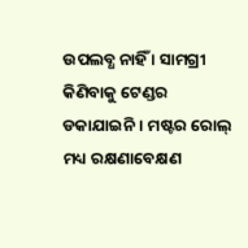ଉପଲବ୍ଧ ନାହିଁ । ସାମଗ୍ରୀ କିଣିବାକୁ ଟେଣ୍ଡର  ଡକାଯାଇନି । ମଷ୍ଟର ରୋଲ୍‌ ମଧ୍ୟ ରକ୍ଷଣାବେକ୍ଷଣ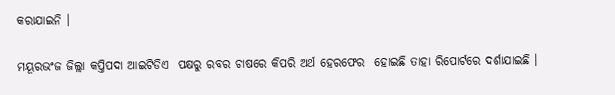କରାଯାଇନି ।

ମୟୂରଭଂଜ ଜିଲ୍ଲା କପ୍ତିପଦା ଆଇଟିଡିଏ  ପକ୍ଷରୁ ରବର ଚାଷରେ କିପରି ଅର୍ଥ ହେରଫେର  ହୋଇଛି ତାହା ରିପୋର୍ଟରେ ଦର୍ଶାଯାଇଛି ।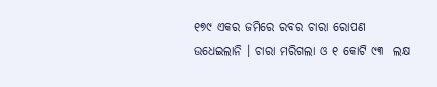୧୭୯ ଏକର ଜମିରେ ରବର ଚାରା ରୋପଣ  ଉଧେଇଲାନି । ଚାରା ମରିଗଲା ଓ ୧ କୋଟି ୯୩  ଲକ୍ଷ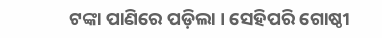ଟଙ୍କା ପାଣିରେ ପଡ଼ିଲା । ସେହିପରି ଗୋଷ୍ଠୀ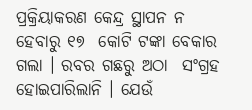ପ୍ରକ୍ରିୟାକରଣ କେନ୍ଦ୍ର ସ୍ଥାପନ ନ ହେବାରୁ ୧୭  କୋଟି ଟଙ୍କା ବେକାର ଗଲା । ରବର ଗଛରୁ ଅଠା  ସଂଗ୍ରହ ହୋଇପାରିଲାନି । ଯେଉଁ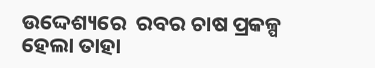ଉଦ୍ଦେଶ୍ୟରେ  ରବର ଚାଷ ପ୍ରକଳ୍ପ ହେଲା ତାହା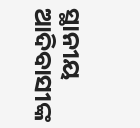ସ୍ଥାନୀୟ  ଆଦିବାସୀଙ୍କ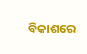ବିକାଶରେ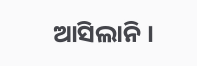ଆସିଲାନି ।